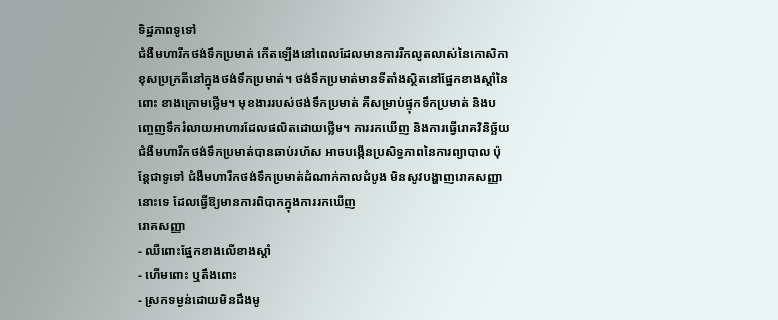ទិដ្ឋភាពទូទៅ
ជំងឺមហារីកថង់ទឹកប្រមាត់ កើតឡើងនៅពេលដែលមានការរីកលូតលាស់នៃកោសិកាខុសប្រក្រតីនៅក្នុងថង់ទឹកប្រមាត់។ ថង់ទឹកប្រមាត់មានទីតាំងស្ថិតនៅផ្នែកខាងស្តាំនៃពោះ ខាងក្រោមថ្លើម។ មុខងាររបស់ថង់ទឹកប្រមាត់ គឺសម្រាប់ផ្ទុកទឹកប្រមាត់ និងបញ្ចេញទឹករំលាយអាហារដែលផលិតដោយថ្លើម។ ការរកឃើញ និងការធ្វើរោគវិនិច្ឆ័យជំងឺមហារីកថង់ទឹកប្រមាត់បានឆាប់រហ័ស អាចបង្កើនប្រសិទ្ធភាពនៃការព្យាបាល ប៉ុន្តែជាទូទៅ ជំងឺមហារីកថង់ទឹកប្រមាត់ដំណាក់កាលដំបូង មិនសូវបង្ហាញរោគសញ្ញានោះទេ ដែលធ្វើឱ្យមានការពិបាកក្នុងការរកឃើញ
រោគសញ្ញា
- ឈឺពោះផ្នែកខាងលើខាងស្តាំ
- ហើមពោះ ឬតឹងពោះ
- ស្រកទម្ងន់ដោយមិនដឹងមូ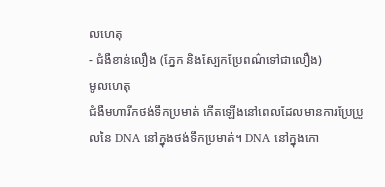លហេតុ
- ជំងឺខាន់លឿង (ភ្នែក និងស្បែកប្រែពណ៌ទៅជាលឿង)
មូលហេតុ
ជំងឺមហារីកថង់ទឹកប្រមាត់ កើតឡើងនៅពេលដែលមានការប្រែប្រួលនៃ DNA នៅក្នុងថង់ទឹកប្រមាត់។ DNA នៅក្នុងកោ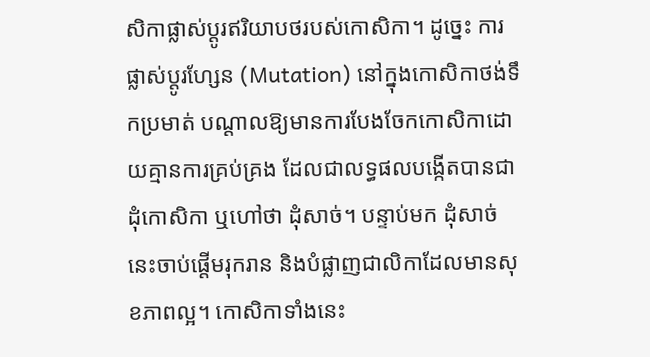សិកាផ្លាស់ប្តូរឥរិយាបថរបស់កោសិកា។ ដូច្នេះ ការផ្លាស់ប្តូរហ្សែន (Mutation) នៅក្នុងកោសិកាថង់ទឹកប្រមាត់ បណ្តាលឱ្យមានការបែងចែកកោសិកាដោយគ្មានការគ្រប់គ្រង ដែលជាលទ្ធផលបង្កើតបានជាដុំកោសិកា ឬហៅថា ដុំសាច់។ បន្ទាប់មក ដុំសាច់នេះចាប់ផ្តើមរុករាន និងបំផ្លាញជាលិកាដែលមានសុខភាពល្អ។ កោសិកាទាំងនេះ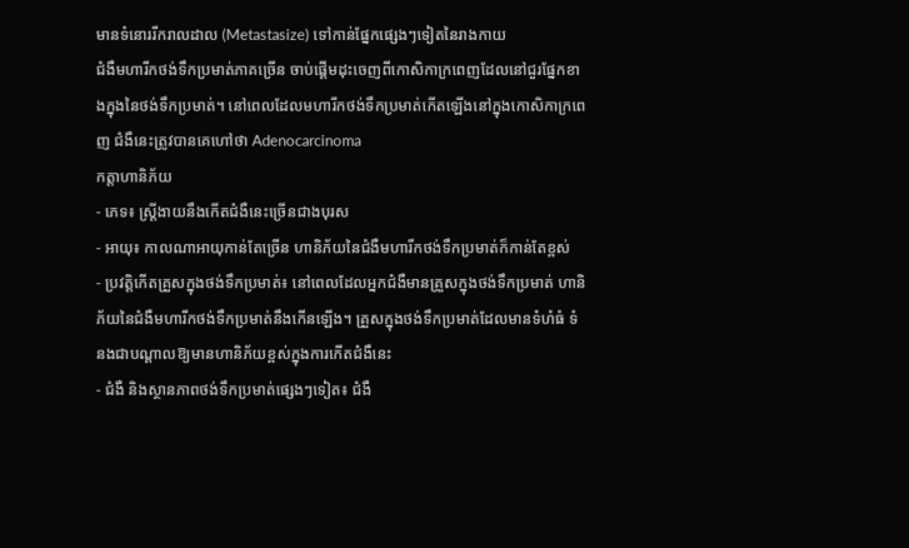មានទំនោររីករាលដាល (Metastasize) ទៅកាន់ផ្នែកផ្សេងៗទៀតនៃរាងកាយ
ជំងឺមហារីកថង់ទឹកប្រមាត់ភាគច្រើន ចាប់ផ្តើមដុះចេញពីកោសិកាក្រពេញដែលនៅជួរផ្នែកខាងក្នុងនៃថង់ទឹកប្រមាត់។ នៅពេលដែលមហារីកថង់ទឹកប្រមាត់កើតឡើងនៅក្នុងកោសិកាក្រពេញ ជំងឺនេះត្រូវបានគេហៅថា Adenocarcinoma
កត្តាហានិភ័យ
- ភេទ៖ ស្ត្រីងាយនឹងកើតជំងឺនេះច្រើនជាងបុរស
- អាយុ៖ កាលណាអាយុកាន់តែច្រើន ហានិភ័យនៃជំងឺមហារីកថង់ទឹកប្រមាត់ក៏កាន់តែខ្ពស់
- ប្រវត្តិកើតគ្រួសក្នុងថង់ទឹកប្រមាត់៖ នៅពេលដែលអ្នកជំងឺមានគ្រួសក្នុងថង់ទឹកប្រមាត់ ហានិភ័យនៃជំងឺមហារីកថង់ទឹកប្រមាត់នឹងកើនឡើង។ គ្រួសក្នុងថង់ទឹកប្រមាត់ដែលមានទំហំធំ ទំនងជាបណ្តាលឱ្យមានហានិភ័យខ្ពស់ក្នុងការកើតជំងឺនេះ
- ជំងឺ និងស្ថានភាពថង់ទឹកប្រមាត់ផ្សេងៗទៀត៖ ជំងឺ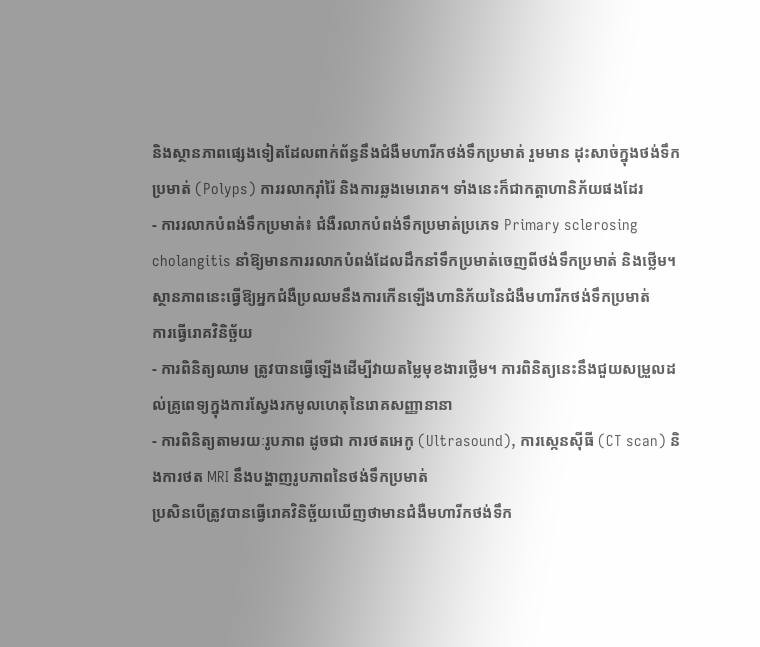និងស្ថានភាពផ្សេងទៀតដែលពាក់ព័ន្ធនឹងជំងឺមហារីកថង់ទឹកប្រមាត់ រួមមាន ដុះសាច់ក្នុងថង់ទឹកប្រមាត់ (Polyps) ការរលាករ៉ាំរ៉ៃ និងការឆ្លងមេរោគ។ ទាំងនេះក៏ជាកត្តាហានិភ័យផងដែរ
- ការរលាកបំពង់ទឹកប្រមាត់៖ ជំងឺរលាកបំពង់ទឹកប្រមាត់ប្រភេទ Primary sclerosing cholangitis នាំឱ្យមានការរលាកបំពង់ដែលដឹកនាំទឹកប្រមាត់ចេញពីថង់ទឹកប្រមាត់ និងថ្លើម។ ស្ថានភាពនេះធ្វើឱ្យអ្នកជំងឺប្រឈមនឹងការកើនឡើងហានិភ័យនៃជំងឺមហារីកថង់ទឹកប្រមាត់
ការធ្វើរោគវិនិច្ឆ័យ
- ការពិនិត្យឈាម ត្រូវបានធ្វើឡើងដើម្បីវាយតម្លៃមុខងារថ្លើម។ ការពិនិត្យនេះនឹងជួយសម្រួលដល់គ្រូពេទ្យក្នុងការស្វែងរកមូលហេតុនៃរោគសញ្ញានានា
- ការពិនិត្យតាមរយៈរូបភាព ដូចជា ការថតអេកូ (Ultrasound), ការស្កេនស៊ីធី (CT scan) និងការថត MRI នឹងបង្ហាញរូបភាពនៃថង់ទឹកប្រមាត់
ប្រសិនបើត្រូវបានធ្វើរោគវិនិច្ឆ័យឃើញថាមានជំងឺមហារីកថង់ទឹក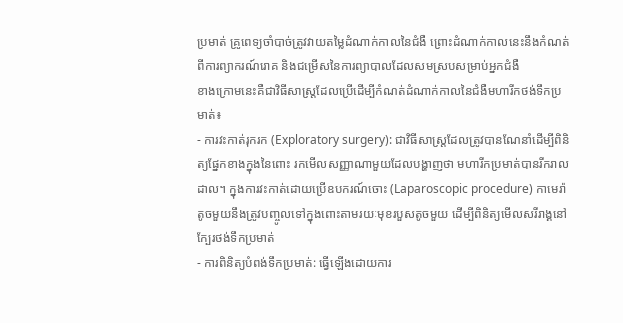ប្រមាត់ គ្រូពេទ្យចាំបាច់ត្រូវវាយតម្លៃដំណាក់កាលនៃជំងឺ ព្រោះដំណាក់កាលនេះនឹងកំណត់ពីការព្យាករណ៍រោគ និងជម្រើសនៃការព្យាបាលដែលសមស្របសម្រាប់អ្នកជំងឺ
ខាងក្រោមនេះគឺជាវិធីសាស្ត្រដែលប្រើដើម្បីកំណត់ដំណាក់កាលនៃជំងឺមហារីកថង់ទឹកប្រមាត់៖
- ការវះកាត់រុករក (Exploratory surgery): ជាវិធីសាស្ត្រដែលត្រូវបានណែនាំដើម្បីពិនិត្យផ្នែកខាងក្នុងនៃពោះ រកមើលសញ្ញាណាមួយដែលបង្ហាញថា មហារីកប្រមាត់បានរីករាលដាល។ ក្នុងការវះកាត់ដោយប្រើឧបករណ៍ចោះ (Laparoscopic procedure) កាមេរ៉ាតូចមួយនឹងត្រូវបញ្ចូលទៅក្នុងពោះតាមរយៈមុខរបួសតូចមួយ ដើម្បីពិនិត្យមើលសរីរាង្គនៅក្បែរថង់ទឹកប្រមាត់
- ការពិនិត្យបំពង់ទឹកប្រមាត់: ធ្វើឡើងដោយការ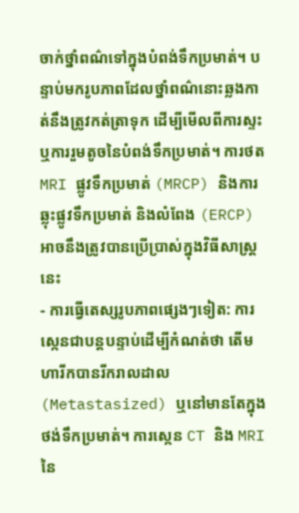ចាក់ថ្នាំពណ៌ទៅក្នុងបំពង់ទឹកប្រមាត់។ បន្ទាប់មករូបភាពដែលថ្នាំពណ៌នោះឆ្លងកាត់នឹងត្រូវកត់ត្រាទុក ដើម្បីមើលពីការស្ទះ ឬការរួមតូចនៃបំពង់ទឹកប្រមាត់។ ការថត MRI ផ្លូវទឹកប្រមាត់ (MRCP) និងការឆ្លុះផ្លូវទឹកប្រមាត់ និងលំពែង (ERCP) អាចនឹងត្រូវបានប្រើប្រាស់ក្នុងវិធីសាស្ត្រនេះ
- ការធ្វើតេស្សរូបភាពផ្សេងៗទៀត: ការស្កេនជាបន្តបន្ទាប់ដើម្បីកំណត់ថា តើមហារីកបានរីករាលដាល (Metastasized) ឬនៅមានតែក្នុងថង់ទឹកប្រមាត់។ ការស្កេន CT និង MRI នៃ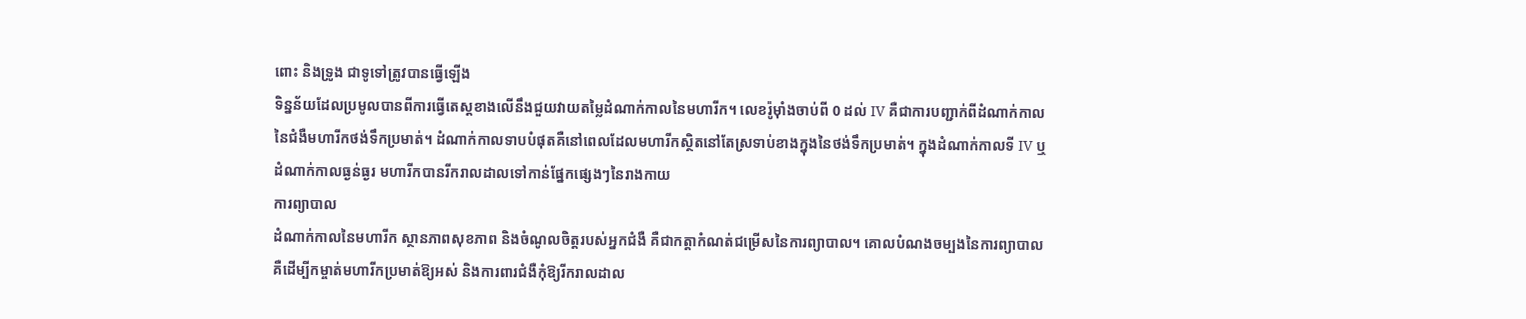ពោះ និងទ្រូង ជាទូទៅត្រូវបានធ្វើឡើង
ទិន្នន័យដែលប្រមូលបានពីការធ្វើតេស្តខាងលើនឹងជួយវាយតម្លៃដំណាក់កាលនៃមហារីក។ លេខរ៉ូម៉ាំងចាប់ពី 0 ដល់ IV គឺជាការបញ្ជាក់ពីដំណាក់កាលនៃជំងឺមហារីកថង់ទឹកប្រមាត់។ ដំណាក់កាលទាបបំផុតគឺនៅពេលដែលមហារីកស្ថិតនៅតែស្រទាប់ខាងក្នុងនៃថង់ទឹកប្រមាត់។ ក្នុងដំណាក់កាលទី IV ឬដំណាក់កាលធ្ងន់ធ្ងរ មហារីកបានរីករាលដាលទៅកាន់ផ្នែកផ្សេងៗនៃរាងកាយ
ការព្យាបាល
ដំណាក់កាលនៃមហារីក ស្ថានភាពសុខភាព និងចំណូលចិត្តរបស់អ្នកជំងឺ គឺជាកត្តាកំណត់ជម្រើសនៃការព្យាបាល។ គោលបំណងចម្បងនៃការព្យាបាលគឺដើម្បីកម្ចាត់មហារីកប្រមាត់ឱ្យអស់ និងការពារជំងឺកុំឱ្យរីករាលដាល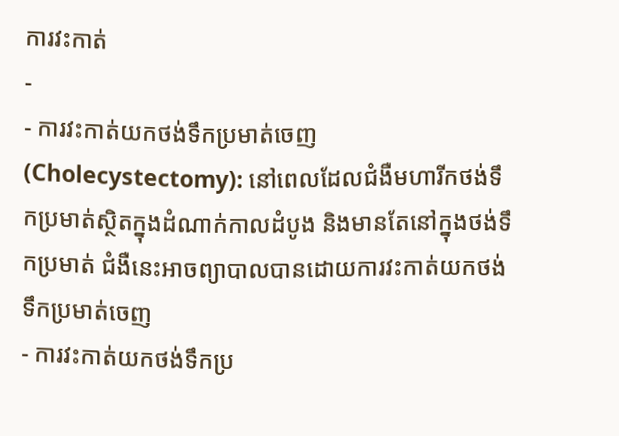ការវះកាត់
-
- ការវះកាត់យកថង់ទឹកប្រមាត់ចេញ (Cholecystectomy): នៅពេលដែលជំងឺមហារីកថង់ទឹកប្រមាត់ស្ថិតក្នុងដំណាក់កាលដំបូង និងមានតែនៅក្នុងថង់ទឹកប្រមាត់ ជំងឺនេះអាចព្យាបាលបានដោយការវះកាត់យកថង់ទឹកប្រមាត់ចេញ
- ការវះកាត់យកថង់ទឹកប្រ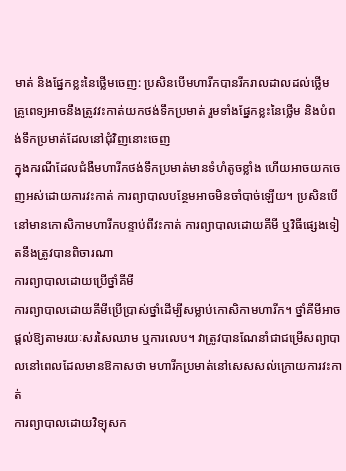មាត់ និងផ្នែកខ្លះនៃថ្លើមចេញ: ប្រសិនបើមហារីកបានរីករាលដាលដល់ថ្លើម គ្រូពេទ្យអាចនឹងត្រូវវះកាត់យកថង់ទឹកប្រមាត់ រួមទាំងផ្នែកខ្លះនៃថ្លើម និងបំពង់ទឹកប្រមាត់ដែលនៅជុំវិញនោះចេញ
ក្នុងករណីដែលជំងឺមហារីកថង់ទឹកប្រមាត់មានទំហំតូចខ្លាំង ហើយអាចយកចេញអស់ដោយការវះកាត់ ការព្យាបាលបន្ថែមអាចមិនចាំបាច់ឡើយ។ ប្រសិនបើនៅមានកោសិកាមហារីកបន្ទាប់ពីវះកាត់ ការព្យាបាលដោយគីមី ឬវិធីផ្សេងទៀតនឹងត្រូវបានពិចារណា
ការព្យាបាលដោយប្រើថ្នាំគីមី
ការព្យាបាលដោយគីមីប្រើប្រាស់ថ្នាំដើម្បីសម្លាប់កោសិកាមហារីក។ ថ្នាំគីមីអាចផ្តល់ឱ្យតាមរយៈសរសៃឈាម ឬការលេប។ វាត្រូវបានណែនាំជាជម្រើសព្យាបាលនៅពេលដែលមានឱកាសថា មហារីកប្រមាត់នៅសេសសល់ក្រោយការវះកាត់
ការព្យាបាលដោយវិទ្យុសក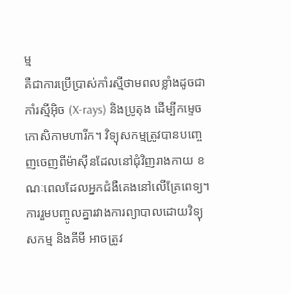ម្ម
គឺជាការប្រើប្រាស់កាំរស្មីថាមពលខ្លាំងដូចជា កាំរស្មីអ៊ិច (X-rays) និងប្រូតុង ដើម្បីកម្ទេចកោសិកាមហារីក។ វិទ្យុសកម្មត្រូវបានបញ្ចេញចេញពីម៉ាស៊ីនដែលនៅជុំវិញរាងកាយ ខណៈពេលដែលអ្នកជំងឺគេងនៅលើគ្រែពេទ្យ។ ការរួមបញ្ចូលគ្នារវាងការព្យាបាលដោយវិទ្យុសកម្ម និងគីមី អាចត្រូវ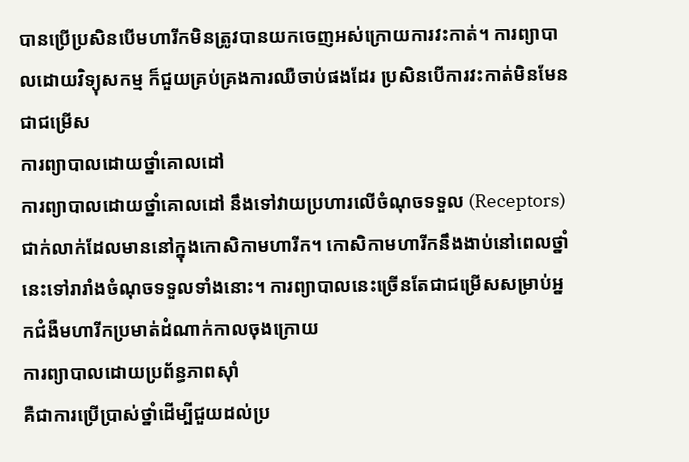បានប្រើប្រសិនបើមហារីកមិនត្រូវបានយកចេញអស់ក្រោយការវះកាត់។ ការព្យាបាលដោយវិទ្យុសកម្ម ក៏ជួយគ្រប់គ្រងការឈឺចាប់ផងដែរ ប្រសិនបើការវះកាត់មិនមែនជាជម្រើស
ការព្យាបាលដោយថ្នាំគោលដៅ
ការព្យាបាលដោយថ្នាំគោលដៅ នឹងទៅវាយប្រហារលើចំណុចទទួល (Receptors) ជាក់លាក់ដែលមាននៅក្នុងកោសិកាមហារីក។ កោសិកាមហារីកនឹងងាប់នៅពេលថ្នាំនេះទៅរារាំងចំណុចទទួលទាំងនោះ។ ការព្យាបាលនេះច្រើនតែជាជម្រើសសម្រាប់អ្នកជំងឺមហារីកប្រមាត់ដំណាក់កាលចុងក្រោយ
ការព្យាបាលដោយប្រព័ន្ធភាពស៊ាំ
គឺជាការប្រើប្រាស់ថ្នាំដើម្បីជួយដល់ប្រ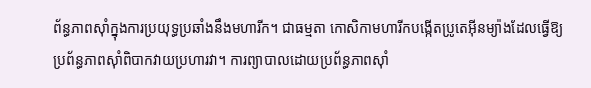ព័ន្ធភាពស៊ាំក្នុងការប្រយុទ្ធប្រឆាំងនឹងមហារីក។ ជាធម្មតា កោសិកាមហារីកបង្កើតប្រូតេអ៊ីនម្យ៉ាងដែលធ្វើឱ្យប្រព័ន្ធភាពស៊ាំពិបាកវាយប្រហារវា។ ការព្យាបាលដោយប្រព័ន្ធភាពស៊ាំ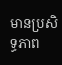មានប្រសិទ្ធភាព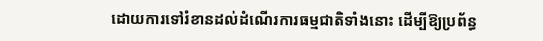ដោយការទៅរំខានដល់ដំណើរការធម្មជាតិទាំងនោះ ដើម្បីឱ្យប្រព័ន្ធ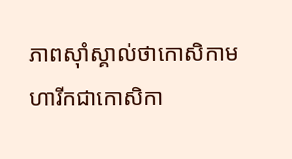ភាពស៊ាំស្គាល់ថាកោសិកាមហារីកជាកោសិកា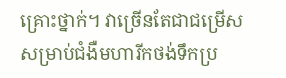គ្រោះថ្នាក់។ វាច្រើនតែជាជម្រើសសម្រាប់ជំងឺមហារីកថង់ទឹកប្រ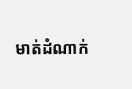មាត់ដំណាក់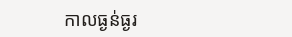កាលធ្ងន់ធ្ងរ